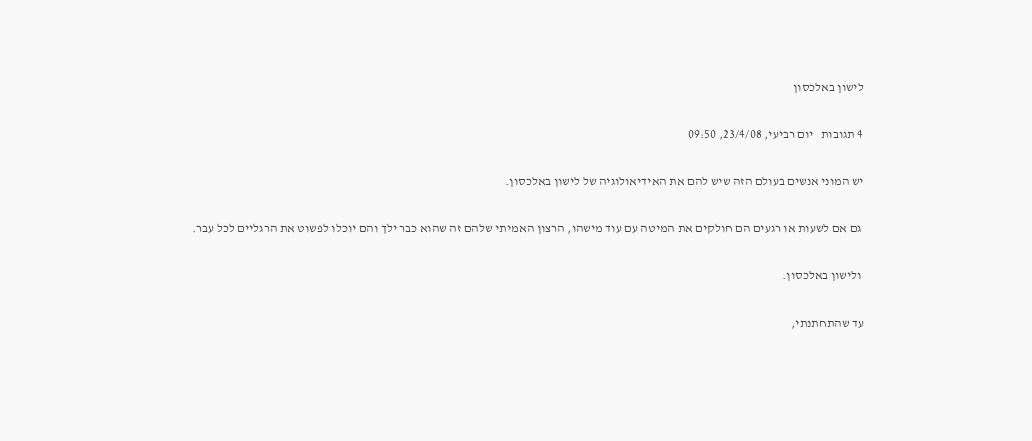לישון באלכסון

4 תגובות   יום רביעי, 23/4/08, 09:50

יש המוני אנשים בעולם הזה שיש להם את האידיאולוגיה של לישון באלכסון.

 גם אם לשעות או רגעים הם חולקים את המיטה עם עוד מישהו, הרצון האמיתי שלהם זה שהוא כבר ילך והם יוכלו לפשוט את הרגליים לכל עבר.

 ולישון באלכסון.

עד שהתחתנתי,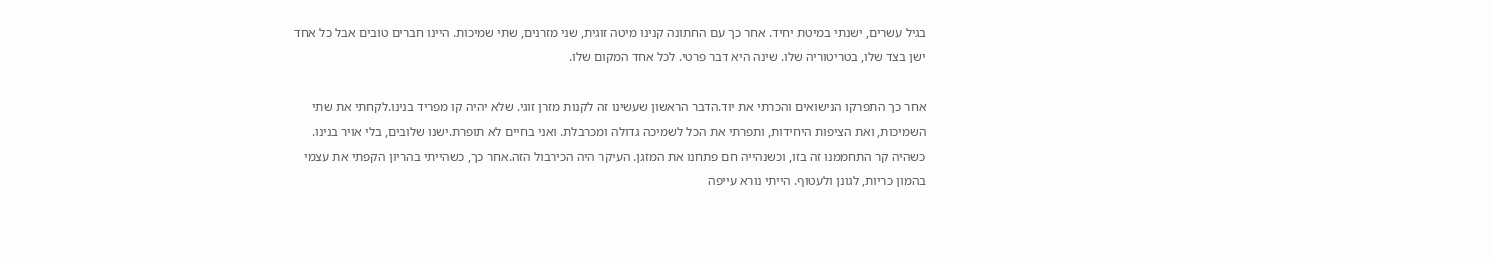בגיל עשרים, ישנתי במיטת יחיד. אחר כך עם החתונה קנינו מיטה זוגית, שני מזרנים, שתי שמיכות. היינו חברים טובים אבל כל אחד ישן בצד שלו, בטריטוריה שלו. שינה היא דבר פרטי. לכל אחד המקום שלו.

אחר כך התפרקו הנישואים והכרתי את יוד.הדבר הראשון שעשינו זה לקנות מזרן זוגי. שלא יהיה קו מפריד בנינו.לקחתי את שתי השמיכות, ואת הציפות היחידות, ותפרתי את הכל לשמיכה גדולה ומכרבלת. ואני בחיים לא תופרת.ישנו שלובים, בלי אויר בנינו. כשהיה קר התחממנו זה בזו, וכשנהייה חם פתחנו את המזגן. העיקר היה הכירבול הזה.אחר כך, כשהייתי בהריון הקפתי את עצמי בהמון כריות, לגונן ולעטוף. הייתי נורא עייפה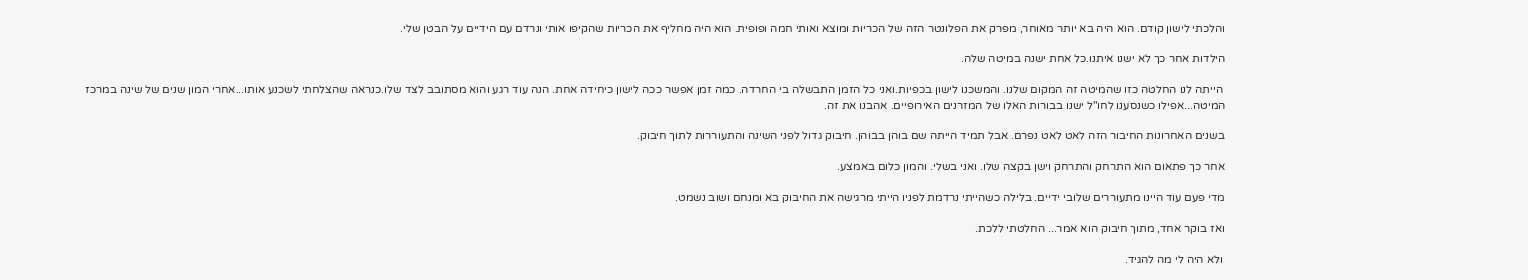והלכתי לישון קודם. הוא היה בא יותר מאוחר, מפרק את הפלונטר הזה של הכריות ומוצא ואותי חמה ופופית. הוא היה מחליף את הכריות שהקיפו אותי ונרדם עם הידיים על הבטן שלי.

הילדות אחר כך לא ישנו איתנו.כל אחת ישנה במיטה שלה.

 הייתה לנו החלטה כזו שהמיטה זה המקום שלנו. והמשכנו לישון בכפיות.ואני כל הזמן התבשלה בי החרדה. כמה זמן אפשר ככה לישון כיחידה אחת. הנה עוד רגע והוא מסתובב לצד שלו.כנראה שהצלחתי לשכנע אותו...אחרי המון שנים של שינה במרכז המיטה...אפילו כשנסענו לחו"ל ישנו בבורות האלו של המזרנים האירופיים. אהבנו את זה.

בשנים האחרונות החיבור הזה לאט לאט נפרם. אבל תמיד הייתה שם בוהן בבוהן. חיבוק גדול לפני השינה והתעוררות לתוך חיבוק.

אחר כך פתאום הוא התרחק והתרחק וישן בקצה שלו. ואני בשלי. והמון כלום באמצע.

מדי פעם עוד היינו מתעוררים שלובי ידיים. בלילה כשהייתי נרדמת לפניו הייתי מרגישה את החיבוק בא ומנחם ושוב נשמט.

ואז בוקר אחד, מתוך חיבוק הוא אמר... החלטתי ללכת.

 ולא היה לי מה להגיד.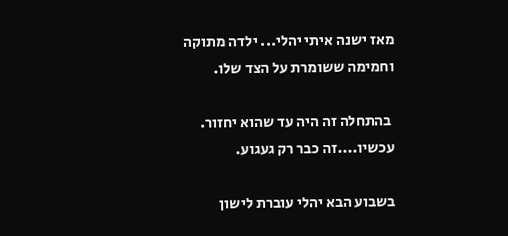מאז ישנה איתי יהלי... ילדה מתוקה וחמימה ששומרת על הצד שלו.

 בהתחלה זה היה עד שהוא יחזור. עכשיו....זה כבר רק געגוע.

בשבוע הבא יהלי עוברת לישון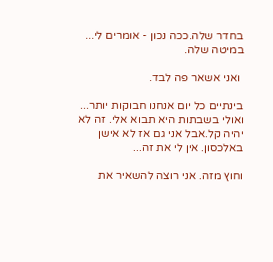בחדר שלה.ככה נכון - אומרים לי... במיטה שלה.

 ואני אשאר פה לבד.

בינתיים כל יום אנחנו חבוקות יותר... ואולי בשבתות היא תבוא אלי. זה לא יהיה קל.אבל אני גם אז לא אישן באלכסון. אין לי את זה...

וחוץ מזה. אני רוצה להשאיר את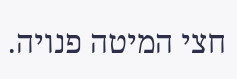חצי המיטה פנויה.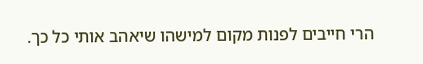הרי חייבים לפנות מקום למישהו שיאהב אותי כל כך.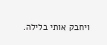ויחבק אותי בלילה.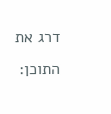דרג את התוכן: